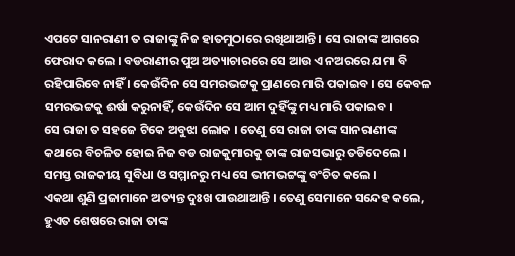ଏପଟେ ସାନରାଣୀ ତ ରାଜାଙ୍କୁ ନିଜ ହାତମୁଠାରେ ରଖିଥାଆନ୍ତି । ସେ ରାଜାଙ୍କ ଆଗରେ ଫେରାଦ କଲେ । ବଡରାଣୀର ପୁଅ ଅତ୍ୟାଚାରରେ ସେ ଆଉ ଏ ନଅରରେ ଯମା ବି ରହିପାରିବେ ନାହିଁ । କେଉଁଦିନ ସେ ସମରଭଟ୍ଟକୁ ପ୍ରାଣରେ ମାରି ପକାଇବ । ସେ କେବଳ ସମରଭଟ୍ଟକୁ ଈର୍ଷା କରୁନାହିଁ, କେଉଁଦିନ ସେ ଆମ ଦୁହିଁଙ୍କୁ ମଧ୍ୟ ମାରି ପକାଇବ ।
ସେ ରାଜା ତ ସହଜେ ଟିକେ ଅବୁଝା ଲୋକ । ତେଣୁ ସେ ରାଜା ତାଙ୍କ ସାନରାଣୀଙ୍କ କଥାରେ ବିଚଳିତ ହୋଇ ନିଜ ବଡ ରାଜକୁମାରକୁ ତାଙ୍କ ରାଜସଭାରୁ ତଡିଦେଲେ । ସମସ୍ତ ରାଜକୀୟ ସୁବିଧା ଓ ସମ୍ମାନରୁ ମଧ୍ୟ ସେ ଭୀମଭଟ୍ଟଙ୍କୁ ବଂଚିତ କଲେ ।
ଏକଥା ଶୁଣି ପ୍ରଜାମାନେ ଅତ୍ୟନ୍ତ ଦୁଃଖ ପାଉଥାଆନ୍ତି । ତେଣୁ ସେମାନେ ସନ୍ଦେହ କଲେ, ହୁଏତ ଶେଷରେ ରାଜା ତାଙ୍କ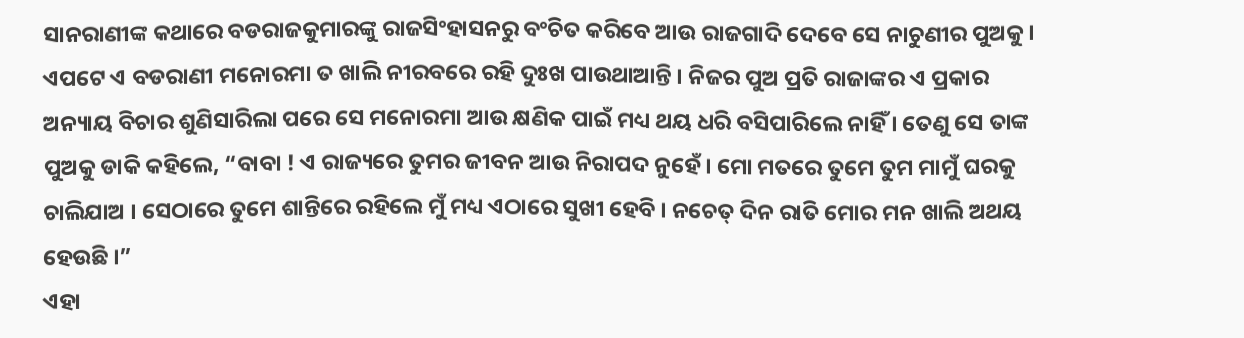ସାନରାଣୀଙ୍କ କଥାରେ ବଡରାଜକୁମାରଙ୍କୁ ରାଜସିଂହାସନରୁ ବଂଚିତ କରିବେ ଆଉ ରାଜଗାଦି ଦେବେ ସେ ନାଚୁଣୀର ପୁଅକୁ ।
ଏପଟେ ଏ ବଡରାଣୀ ମନୋରମା ତ ଖାଲି ନୀରବରେ ରହି ଦୁଃଖ ପାଉଥାଆନ୍ତି । ନିଜର ପୁଅ ପ୍ରତି ରାଜାଙ୍କର ଏ ପ୍ରକାର ଅନ୍ୟାୟ ବିଚାର ଶୁଣିସାରିଲା ପରେ ସେ ମନୋରମା ଆଉ କ୍ଷଣିକ ପାଇଁ ମଧ୍ୟ ଥୟ ଧରି ବସିପାରିଲେ ନାହିଁ । ତେଣୁ ସେ ତାଙ୍କ ପୁଅକୁ ଡାକି କହିଲେ, “ବାବା ! ଏ ରାଜ୍ୟରେ ତୁମର ଜୀବନ ଆଉ ନିରାପଦ ନୁହେଁ । ମୋ ମତରେ ତୁମେ ତୁମ ମାମୁଁ ଘରକୁ ଚାଲିଯାଅ । ସେଠାରେ ତୁମେ ଶାନ୍ତିରେ ରହିଲେ ମୁଁ ମଧ୍ୟ ଏଠାରେ ସୁଖୀ ହେବି । ନଚେତ୍ ଦିନ ରାତି ମୋର ମନ ଖାଲି ଅଥୟ ହେଉଛି ।”
ଏହା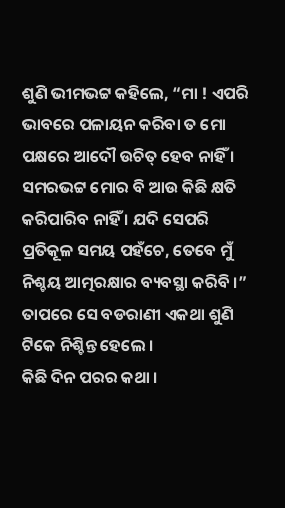ଶୁଣି ଭୀମଭଟ୍ଟ କହିଲେ, “ମା ! ଏପରି ଭାବରେ ପଳାୟନ କରିବା ତ ମୋ ପକ୍ଷରେ ଆଦୌ ଉଚିତ୍ ହେବ ନାହିଁ । ସମରଭଟ୍ଟ ମୋର ବି ଆଉ କିଛି କ୍ଷତି କରିପାରିବ ନାହିଁ । ଯଦି ସେପରି ପ୍ରତିକୂଳ ସମୟ ପହଁଚେ, ତେବେ ମୁଁ ନିଶ୍ଚୟ ଆତ୍ମରକ୍ଷାର ବ୍ୟବସ୍ଥା କରିବି ।”
ତାପରେ ସେ ବଡରାଣୀ ଏକଥା ଶୁଣି ଟିକେ ନିଶ୍ଚିନ୍ତ ହେଲେ ।
କିଛି ଦିନ ପରର କଥା ।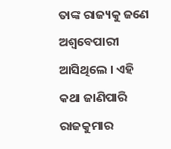ତାଙ୍କ ରାଜ୍ୟକୁ ଜଣେ ଅଶ୍ୱବେପାରୀ ଆସିଥିଲେ । ଏହି କଥା ଜାଣିପାରି ରାଜକୁମାର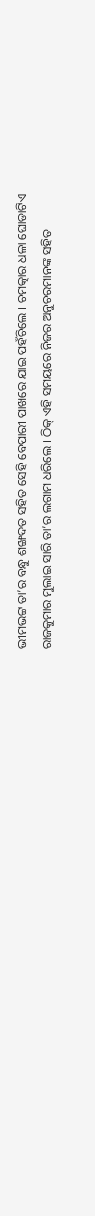ଭୀମଭଟ୍ଟ ତା’ର ବନ୍ଧୁ ଶଙ୍ଖଦତ ସହିତ ସେହି ବେପାରୀ ପାଖରେ ଯାଇ ପହଁଚିଲେ । ଚମତ୍କାର ଧଳା ଘୋଡାଟିଏ ରାଜକୁମାର ମୁଲାଇ ସାରି ତା’ର ଲଗାମ ଧରିଲେ । ଠିକ୍ ଏହି ସମୟରେ ନିଜର ଅନୁଚରମାନଙ୍କ ସହିତ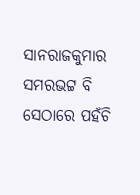ସାନରାଜକୁମାର ସମରଭଟ୍ଟ ବି ସେଠାରେ ପହଁଚି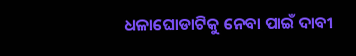ଧଳାଘୋଡାଟିକୁ ନେବା ପାଇଁ ଦାବୀ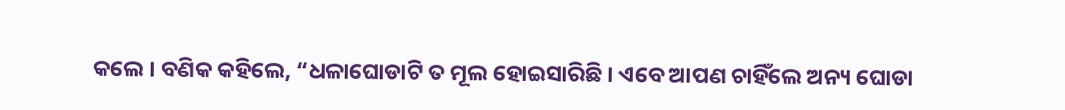କଲେ । ବଣିକ କହିଲେ, “ଧଳାଘୋଡାଟି ତ ମୂଲ ହୋଇସାରିଛି । ଏବେ ଆପଣ ଚାହିଁଲେ ଅନ୍ୟ ଘୋଡା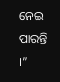ନେଇ ପାରନ୍ତି ।”